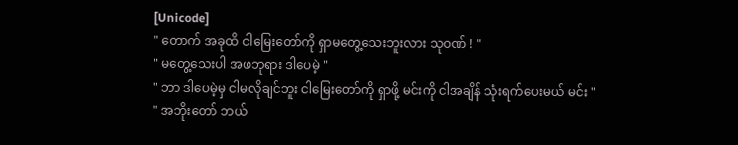[Unicode]
" တောက် အခုထိ ငါမြေးတော်ကို ရှာမတွေ့သေးဘူးလား သုဝဏ် ! "
" မတွေ့သေးပါ အဖဘုရား ဒါပေမဲ့ "
" ဘာ ဒါပေမဲ့မှ ငါမလိုချင်ဘူး ငါမြေးတော်ကို ရှာဖို့ မင်းကို ငါအချိန် သုံးရက်ပေးမယ် မင်း "
" အဘိုးတော် ဘယ်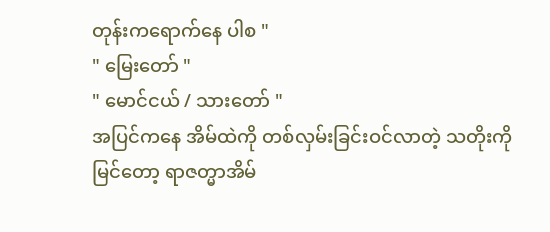တုန်းကရောက်နေ ပါစ "
" မြေးတော် "
" မောင်ငယ် / သားတော် "
အပြင်ကနေ အိမ်ထဲကို တစ်လှမ်းခြင်းဝင်လာတဲ့ သတိုးကိုမြင်တော့ ရာဇတ္မာအိမ်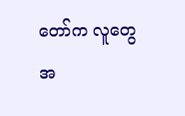တော်က လူတွေ အ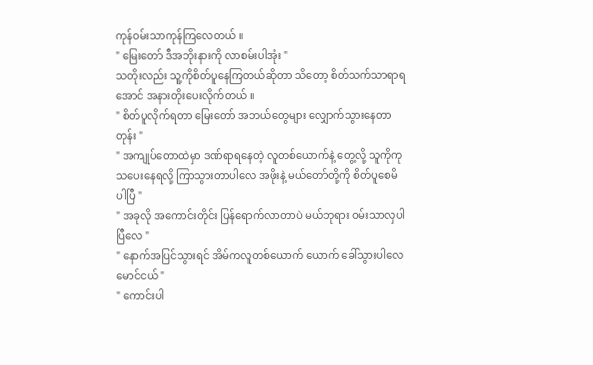ကုန်ဝမ်းသာကုန်ကြလေတယ် ။
" မြေးတော် ဒီအဘိုးနားကို လာစမ်းပါအုံး "
သတိုးလည်း သူ့ကိုစိတ်ပူနေကြတယ်ဆိုတာ သိတော့ စိတ်သက်သာရာရအောင် အနားတိုးပေးလိုက်တယ် ။
" စိတ်ပူလိုက်ရတာ မြေးတော် အဘယ်တွေများ လျှောက်သွားနေတာတုန်း "
" အကျုပ်တောထဲမှာ ဒဏ်ရာရနေတဲ့ လူတစ်ယောက်နဲ့ တွေ့လို့ သူကိုကုသပေးနေရလို့ ကြာသွားတာပါလေ အဖိုးနဲ့ မယ်တော်တို့ကို စိတ်ပူစေမိပါပြီ "
" အခုလို အကောင်းတိုင်း ပြန်ရောက်လာတာပဲ မယ်ဘုရား ဝမ်းသာလှပါပြီလေ "
" နောက်အပြင်သွားရင် အိမ်ကလူတစ်ယောက် ယောက် ခေါ်သွားပါလေ မောင်ငယ် "
" ကောင်းပါ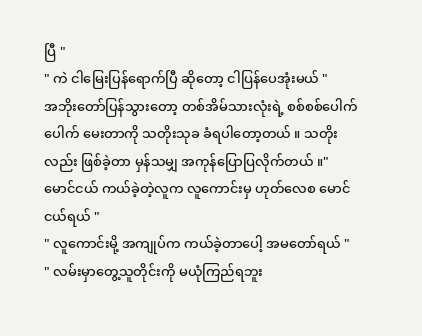ပြီ "
" ကဲ ငါမြေးပြန်ရောက်ပြီ ဆိုတော့ ငါပြန်ပေအုံးမယ် "
အဘိုးတော်ပြန်သွားတော့ တစ်အိမ်သားလုံးရဲ့ စစ်စစ်ပေါက်ပေါက် မေးတာကို သတိုးသုခ ခံရပါတော့တယ် ။ သတိုးလည်း ဖြစ်ခဲ့တာ မှန်သမျှ အကုန်ပြောပြလိုက်တယ် ။" မောင်ငယ် ကယ်ခဲ့တဲ့လူက လူကောင်းမှ ဟုတ်လေစ မောင်ငယ်ရယ် "
" လူကောင်းမို့ အကျုပ်က ကယ်ခဲ့တာပေါ့ အမတော်ရယ် "
" လမ်းမှာတွေ့သူတိုင်းကို မယုံကြည်ရဘူး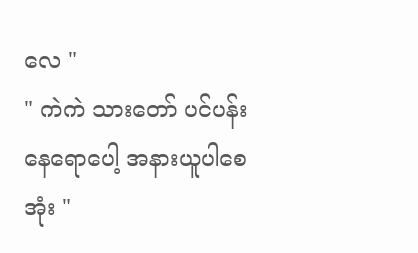လေ "
" ကဲကဲ သားတော် ပင်ပန်းနေရောပေါ့ အနားယူပါစေအုံး "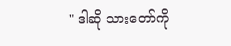" ဒါဆို သားတော်ကို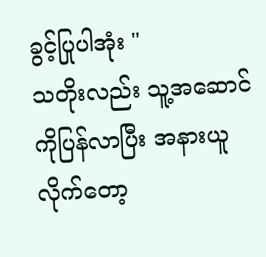ခွင့်ပြုပါအုံး "
သတိုးလည်း သူ့အဆောင်ကိုပြန်လာပြီး အနားယူလိုက်တော့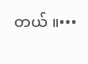တယ် ။•••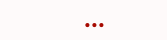•••